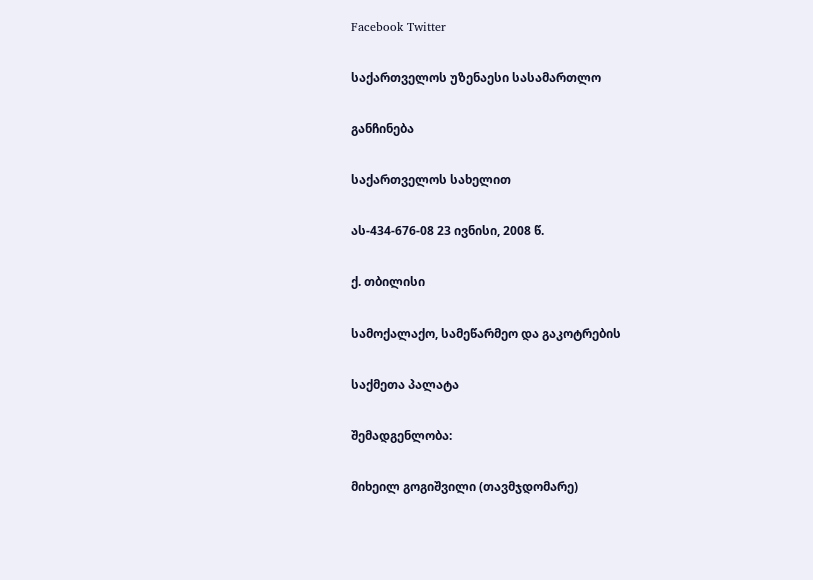Facebook Twitter

საქართველოს უზენაესი სასამართლო

განჩინება

საქართველოს სახელით

ას-434-676-08 23 ივნისი, 2008 წ.

ქ. თბილისი

სამოქალაქო, სამეწარმეო და გაკოტრების

საქმეთა პალატა

შემადგენლობა:

მიხეილ გოგიშვილი (თავმჯდომარე)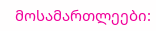მოსამართლეები: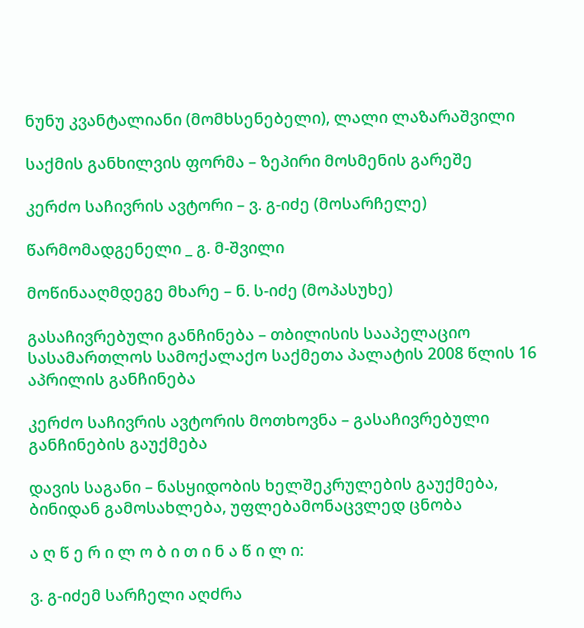ნუნუ კვანტალიანი (მომხსენებელი), ლალი ლაზარაშვილი

საქმის განხილვის ფორმა – ზეპირი მოსმენის გარეშე

კერძო საჩივრის ავტორი – ვ. გ-იძე (მოსარჩელე)

წარმომადგენელი _ გ. მ-შვილი

მოწინააღმდეგე მხარე – ნ. ს-იძე (მოპასუხე)

გასაჩივრებული განჩინება – თბილისის სააპელაციო სასამართლოს სამოქალაქო საქმეთა პალატის 2008 წლის 16 აპრილის განჩინება

კერძო საჩივრის ავტორის მოთხოვნა – გასაჩივრებული განჩინების გაუქმება

დავის საგანი – ნასყიდობის ხელშეკრულების გაუქმება, ბინიდან გამოსახლება, უფლებამონაცვლედ ცნობა

ა ღ წ ე რ ი ლ ო ბ ი თ ი ნ ა წ ი ლ ი:

ვ. გ-იძემ სარჩელი აღძრა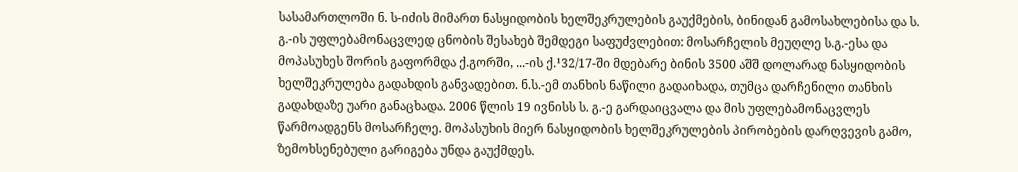სასამართლოში ნ. ს-იძის მიმართ ნასყიდობის ხელშეკრულების გაუქმების, ბინიდან გამოსახლებისა და ს. გ.-ის უფლებამონაცვლედ ცნობის შესახებ შემდეგი საფუძვლებით: მოსარჩელის მეუღლე ს.გ.-ესა და მოპასუხეს შორის გაფორმდა ქ.გორში, ...-ის ქ.¹32/17-ში მდებარე ბინის 3500 აშშ დოლარად ნასყიდობის ხელშეკრულება გადახდის განვადებით. ნ.ს.-ემ თანხის ნაწილი გადაიხადა, თუმცა დარჩენილი თანხის გადახდაზე უარი განაცხადა. 2006 წლის 19 ივნისს ს. გ.-ე გარდაიცვალა და მის უფლებამონაცვლეს წარმოადგენს მოსარჩელე. მოპასუხის მიერ ნასყიდობის ხელშეკრულების პირობების დარღვევის გამო, ზემოხსენებული გარიგება უნდა გაუქმდეს.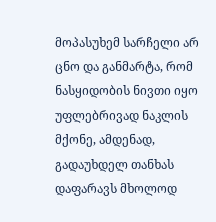მოპასუხემ სარჩელი არ ცნო და განმარტა, რომ ნასყიდობის ნივთი იყო უფლებრივად ნაკლის მქონე, ამდენად, გადაუხდელ თანხას დაფარავს მხოლოდ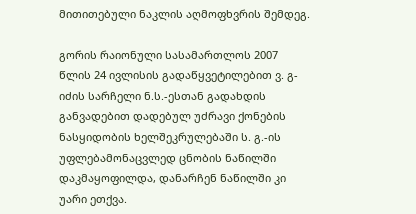მითითებული ნაკლის აღმოფხვრის შემდეგ.

გორის რაიონული სასამართლოს 2007 წლის 24 ივლისის გადაწყვეტილებით ვ. გ-იძის სარჩელი ნ.ს.-ესთან გადახდის განვადებით დადებულ უძრავი ქონების ნასყიდობის ხელშეკრულებაში ს. გ.-ის უფლებამონაცვლედ ცნობის ნაწილში დაკმაყოფილდა, დანარჩენ ნაწილში კი უარი ეთქვა.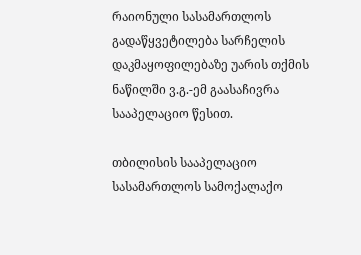რაიონული სასამართლოს გადაწყვეტილება სარჩელის დაკმაყოფილებაზე უარის თქმის ნაწილში ვ.გ.-ემ გაასაჩივრა სააპელაციო წესით.

თბილისის სააპელაციო სასამართლოს სამოქალაქო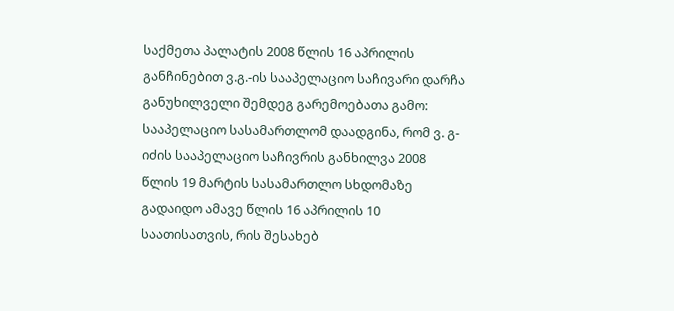საქმეთა პალატის 2008 წლის 16 აპრილის განჩინებით ვ.გ.-ის სააპელაციო საჩივარი დარჩა განუხილველი შემდეგ გარემოებათა გამო: სააპელაციო სასამართლომ დაადგინა, რომ ვ. გ-იძის სააპელაციო საჩივრის განხილვა 2008 წლის 19 მარტის სასამართლო სხდომაზე გადაიდო ამავე წლის 16 აპრილის 10 საათისათვის, რის შესახებ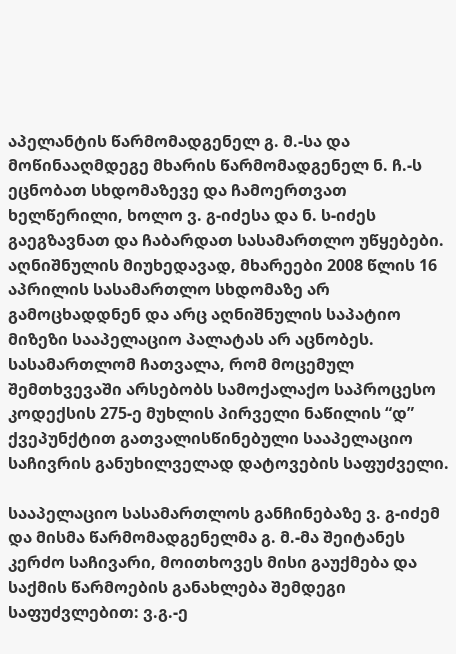აპელანტის წარმომადგენელ გ. მ.-სა და მოწინააღმდეგე მხარის წარმომადგენელ ნ. ჩ.-ს ეცნობათ სხდომაზევე და ჩამოერთვათ ხელწერილი, ხოლო ვ. გ-იძესა და ნ. ს-იძეს გაეგზავნათ და ჩაბარდათ სასამართლო უწყებები. აღნიშნულის მიუხედავად, მხარეები 2008 წლის 16 აპრილის სასამართლო სხდომაზე არ გამოცხადდნენ და არც აღნიშნულის საპატიო მიზეზი სააპელაციო პალატას არ აცნობეს. სასამართლომ ჩათვალა, რომ მოცემულ შემთხვევაში არსებობს სამოქალაქო საპროცესო კოდექსის 275-ე მუხლის პირველი ნაწილის “დ” ქვეპუნქტით გათვალისწინებული სააპელაციო საჩივრის განუხილველად დატოვების საფუძველი.

სააპელაციო სასამართლოს განჩინებაზე ვ. გ-იძემ და მისმა წარმომადგენელმა გ. მ.-მა შეიტანეს კერძო საჩივარი, მოითხოვეს მისი გაუქმება და საქმის წარმოების განახლება შემდეგი საფუძვლებით: ვ.გ.-ე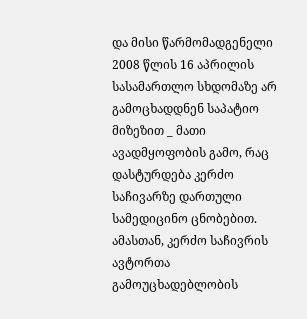და მისი წარმომადგენელი 2008 წლის 16 აპრილის სასამართლო სხდომაზე არ გამოცხადდნენ საპატიო მიზეზით _ მათი ავადმყოფობის გამო, რაც დასტურდება კერძო საჩივარზე დართული სამედიცინო ცნობებით. ამასთან, კერძო საჩივრის ავტორთა გამოუცხადებლობის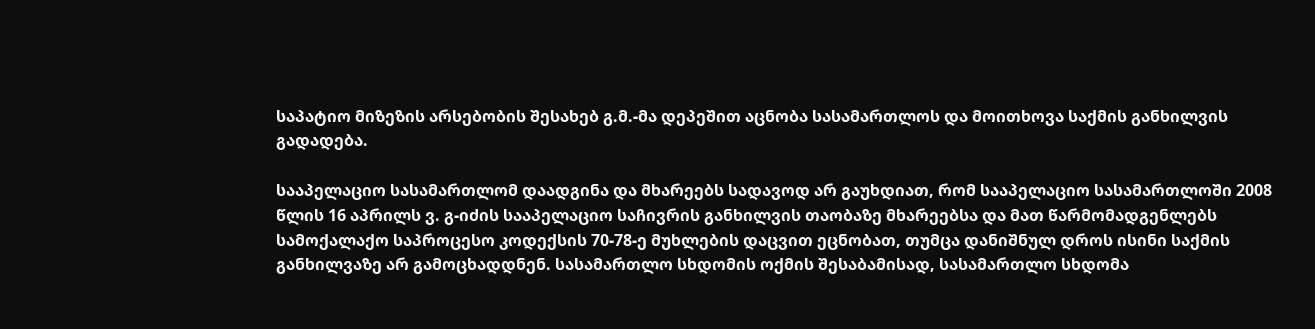საპატიო მიზეზის არსებობის შესახებ გ.მ.-მა დეპეშით აცნობა სასამართლოს და მოითხოვა საქმის განხილვის გადადება.

სააპელაციო სასამართლომ დაადგინა და მხარეებს სადავოდ არ გაუხდიათ, რომ სააპელაციო სასამართლოში 2008 წლის 16 აპრილს ვ. გ-იძის სააპელაციო საჩივრის განხილვის თაობაზე მხარეებსა და მათ წარმომადგენლებს სამოქალაქო საპროცესო კოდექსის 70-78-ე მუხლების დაცვით ეცნობათ, თუმცა დანიშნულ დროს ისინი საქმის განხილვაზე არ გამოცხადდნენ. სასამართლო სხდომის ოქმის შესაბამისად, სასამართლო სხდომა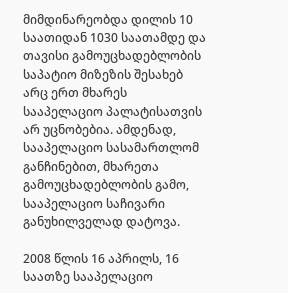მიმდინარეობდა დილის 10 საათიდან 1030 საათამდე და თავისი გამოუცხადებლობის საპატიო მიზეზის შესახებ არც ერთ მხარეს სააპელაციო პალატისათვის არ უცნობებია. ამდენად, სააპელაციო სასამართლომ განჩინებით, მხარეთა გამოუცხადებლობის გამო, სააპელაციო საჩივარი განუხილველად დატოვა.

2008 წლის 16 აპრილს, 16 საათზე სააპელაციო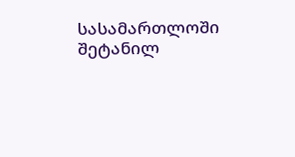სასამართლოში შეტანილ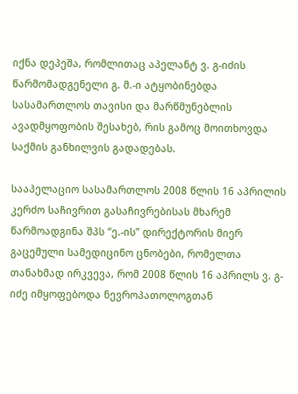იქნა დეპეშა, რომლითაც აპელანტ ვ. გ-იძის წარმომადგენელი გ. მ.-ი ატყობინებდა სასამართლოს თავისი და მარწმუნებლის ავადმყოფობის შესახებ, რის გამოც მოითხოვდა საქმის განხილვის გადადებას.

სააპელაციო სასამართლოს 2008 წლის 16 აპრილის კერძო საჩივრით გასაჩივრებისას მხარემ წარმოადგინა შპს “ე.-ის” დირექტორის მიერ გაცემული სამედიცინო ცნობები, რომელთა თანახმად ირკვევა, რომ 2008 წლის 16 აპრილს ვ. გ-იძე იმყოფებოდა ნევროპათოლოგთან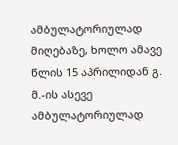ამბულატორიულად მიღებაზე, ხოლო ამავე წლის 15 აპრილიდან გ. მ.-ის ასევე ამბულატორიულად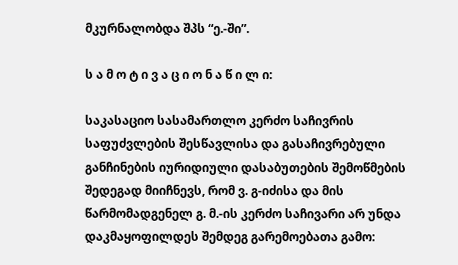მკურნალობდა შპს “ე.-ში”.

ს ა მ ო ტ ი ვ ა ც ი ო ნ ა წ ი ლ ი:

საკასაციო სასამართლო კერძო საჩივრის საფუძვლების შესწავლისა და გასაჩივრებული განჩინების იურიდიული დასაბუთების შემოწმების შედეგად მიიჩნევს, რომ ვ. გ-იძისა და მის წარმომადგენელ გ. მ.-ის კერძო საჩივარი არ უნდა დაკმაყოფილდეს შემდეგ გარემოებათა გამო: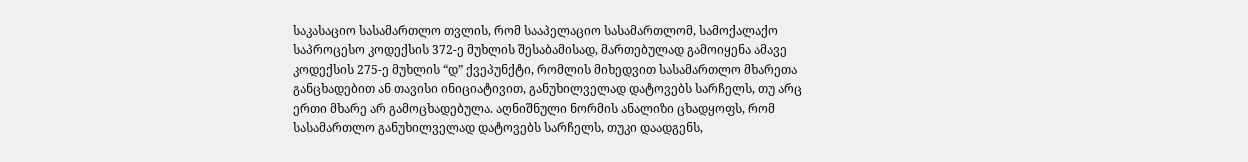საკასაციო სასამართლო თვლის, რომ სააპელაციო სასამართლომ, სამოქალაქო საპროცესო კოდექსის 372-ე მუხლის შესაბამისად, მართებულად გამოიყენა ამავე კოდექსის 275-ე მუხლის “დ” ქვეპუნქტი, რომლის მიხედვით სასამართლო მხარეთა განცხადებით ან თავისი ინიციატივით, განუხილველად დატოვებს სარჩელს, თუ არც ერთი მხარე არ გამოცხადებულა. აღნიშნული ნორმის ანალიზი ცხადყოფს, რომ სასამართლო განუხილველად დატოვებს სარჩელს, თუკი დაადგენს,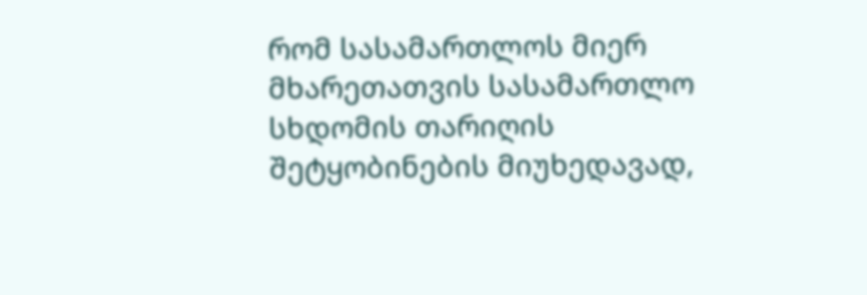რომ სასამართლოს მიერ მხარეთათვის სასამართლო სხდომის თარიღის შეტყობინების მიუხედავად,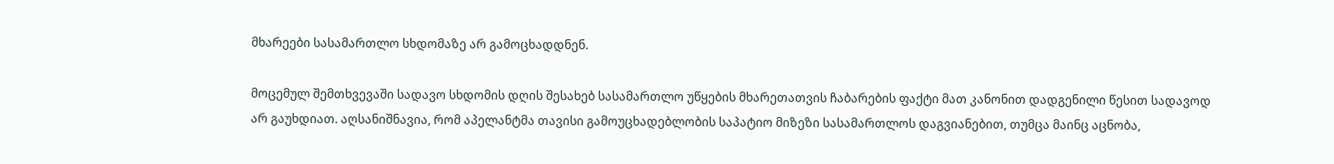მხარეები სასამართლო სხდომაზე არ გამოცხადდნენ.

მოცემულ შემთხვევაში სადავო სხდომის დღის შესახებ სასამართლო უწყების მხარეთათვის ჩაბარების ფაქტი მათ კანონით დადგენილი წესით სადავოდ არ გაუხდიათ. აღსანიშნავია, რომ აპელანტმა თავისი გამოუცხადებლობის საპატიო მიზეზი სასამართლოს დაგვიანებით, თუმცა მაინც აცნობა,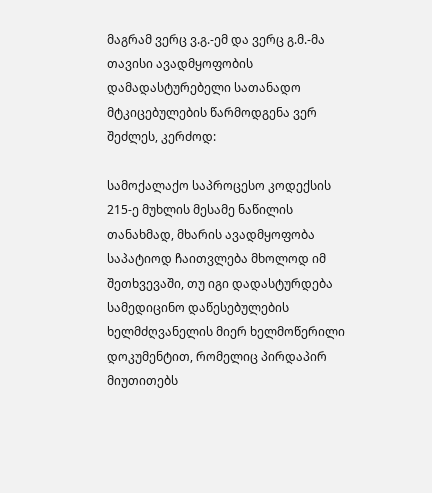მაგრამ ვერც ვ.გ.-ემ და ვერც გ.მ.-მა თავისი ავადმყოფობის დამადასტურებელი სათანადო მტკიცებულების წარმოდგენა ვერ შეძლეს, კერძოდ:

სამოქალაქო საპროცესო კოდექსის 215-ე მუხლის მესამე ნაწილის თანახმად, მხარის ავადმყოფობა საპატიოდ ჩაითვლება მხოლოდ იმ შეთხვევაში, თუ იგი დადასტურდება სამედიცინო დაწესებულების ხელმძღვანელის მიერ ხელმოწერილი დოკუმენტით, რომელიც პირდაპირ მიუთითებს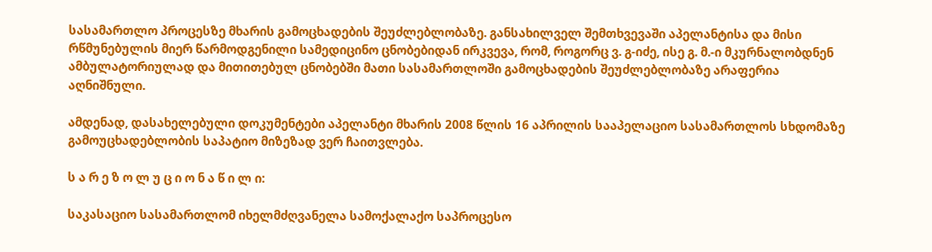სასამართლო პროცესზე მხარის გამოცხადების შეუძლებლობაზე. განსახილველ შემთხვევაში აპელანტისა და მისი რწმუნებულის მიერ წარმოდგენილი სამედიცინო ცნობებიდან ირკვევა, რომ, როგორც ვ. გ-იძე, ისე გ. მ.-ი მკურნალობდნენ ამბულატორიულად და მითითებულ ცნობებში მათი სასამართლოში გამოცხადების შეუძლებლობაზე არაფერია აღნიშნული.

ამდენად, დასახელებული დოკუმენტები აპელანტი მხარის 2008 წლის 16 აპრილის სააპელაციო სასამართლოს სხდომაზე გამოუცხადებლობის საპატიო მიზეზად ვერ ჩაითვლება.

ს ა რ ე ზ ო ლ უ ც ი ო ნ ა წ ი ლ ი:

საკასაციო სასამართლომ იხელმძღვანელა სამოქალაქო საპროცესო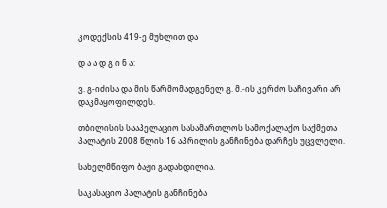კოდექსის 419-ე მუხლით და

დ ა ა დ გ ი ნ ა:

ვ. გ-იძისა და მის წარმომადგენელ გ. მ.-ის კერძო საჩივარი არ დაკმაყოფილდეს.

თბილისის სააპელაციო სასამართლოს სამოქალაქო საქმეთა პალატის 2008 წლის 16 აპრილის განჩინება დარჩეს უცვლელი.

სახელმწიფო ბაჟი გადახდილია.

საკასაციო პალატის განჩინება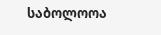საბოლოოა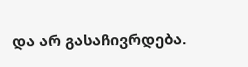და არ გასაჩივრდება.